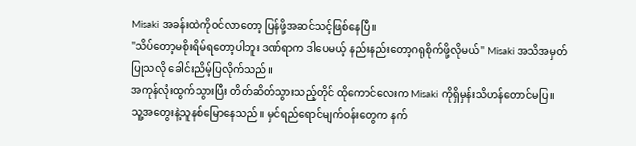Misaki အခန်းထဲကိုဝင်လာတော့ ပြန်ဖို့အဆင်သင့်ဖြစ်နေပြီ။
"သိပ်တော့မစိုးရိမ်ရတော့ပါဘူး ဒဏ်ရာက ဒါပေမယ့် နည်းနည်းတော့ဂရုစိုက်ဖို့လိုမယ်" Misaki အသိအမှတ်ပြုသလို ခေါင်းညိမ့်ပြလိုက်သည်။
အကုန်လုံးထွက်သွားပြီး တိတ်ဆိတ်သွားသည့်တိုင် ထိုကောင်လေးက Misaki ကိုရှိမှန်းသိဟန်တောင်မပြ။ သူ့အတွေးနဲ့သူနစ်မြောနေသည်။ မှင်ရည်ရောင်မျက်ဝန်းတွေက နက်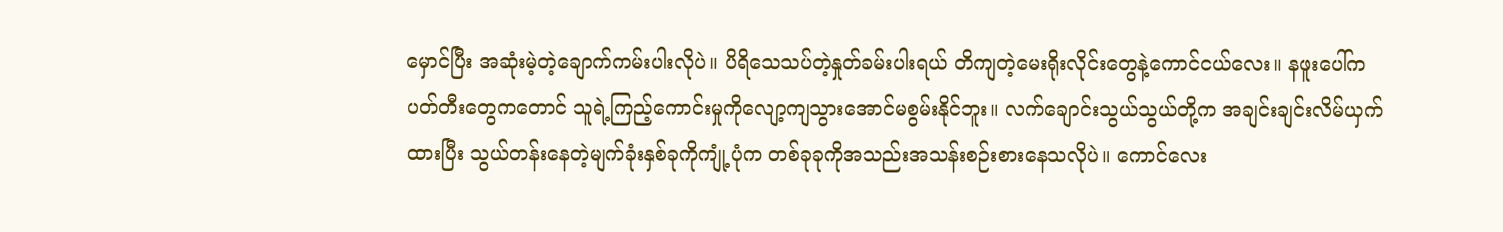မှောင်ပြီး အဆုံးမဲ့တဲ့ချောက်ကမ်းပါးလိုပဲ။ ပိရိသေသပ်တဲ့နှုတ်ခမ်းပါးရယ် တိကျတဲ့မေးရိုးလိုင်းတွေနဲ့ကောင်ငယ်လေး။ နဖူးပေါ်က ပတ်တီးတွေကတောင် သူရဲ့ကြည့်ကောင်းမှုကိုလျော့ကျသွားအောင်မစွမ်းနိုင်ဘူး။ လက်ချောင်းသွယ်သွယ်တို့က အချင်းချင်းလိမ်ယှက်ထားပြီး သွယ်တန်းနေတဲ့မျက်ခုံးနှစ်ခုကိုကျုံ့ပုံက တစ်ခုခုကိုအသည်းအသန်းစဉ်းစားနေသလိုပဲ။ ကောင်လေး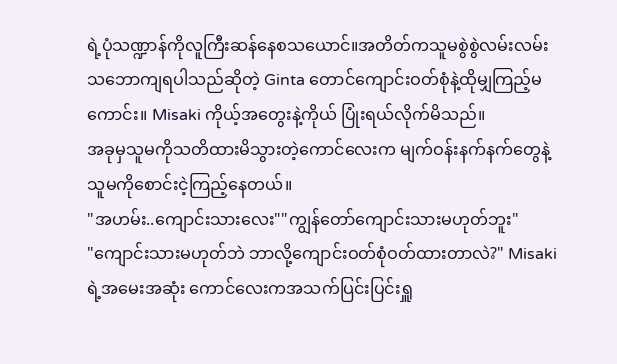ရဲ့ပုံသဏ္ဍာန်ကိုလူကြီးဆန်နေစသယောင်။အတိတ်ကသူမစွဲစွဲလမ်းလမ်းသဘောကျရပါသည်ဆိုတဲ့ Ginta တောင်ကျောင်းဝတ်စုံနဲ့ထိုမျှကြည့်မကောင်း။ Misaki ကိုယ့်အတွေးနဲ့ကိုယ် ပြုံးရယ်လိုက်မိသည်။
အခုမှသူမကိုသတိထားမိသွားတဲ့ကောင်လေးက မျက်ဝန်းနက်နက်တွေနဲ့သူမကိုစောင်းငဲ့ကြည့်နေတယ်။
"အဟမ်း..ကျောင်းသားလေး""ကျွန်တော်ကျောင်းသားမဟုတ်ဘူး"
"ကျောင်းသားမဟုတ်ဘဲ ဘာလို့ကျောင်းဝတ်စုံဝတ်ထားတာလဲ?" Misaki ရဲ့အမေးအဆုံး ကောင်လေးကအသက်ပြင်းပြင်းရှူ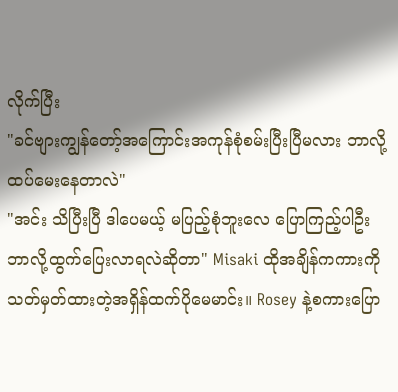လိုက်ပြီး
"ခင်ဗျားကျွန်တော့်အကြောင်းအကုန်စုံစမ်းပြီးပြီမလား ဘာလို့ထပ်မေးနေတာလဲ"
"အင်း သိပြီးပြီ ဒါပေမယ့် မပြည့်စုံဘူးလေ ပြောကြည့်ပါဦး ဘာလို့ထွက်ပြေးလာရလဲဆိုတာ" Misaki ထိုအချိန်ကကားကိုသတ်မှတ်ထားတဲ့အရှိန်ထက်ပိုမေမာင်း။ Rosey နဲ့စကားပြော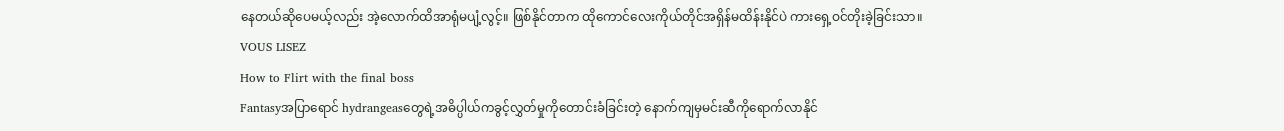နေတယ်ဆိုပေမယ့်လည်း အဲ့လောက်ထိအာရုံမပျံ့လွင့်။ ဖြစ်နိုင်တာက ထိုကောင်လေးကိုယ်တိုင်အရှိန်မထိန်းနိုင်ပဲ ကားရှေ့ဝင်တိုးခဲ့ခြင်းသာ။
VOUS LISEZ
How to Flirt with the final boss
Fantasyအပြာရောင် hydrangeasတွေရဲ့အဓိပ္ပါယ်ကခွင့်လွှတ်မှုကိုတောင်းခံခြင်းတဲ့ နောက်ကျမှမင်းဆီကိုရောက်လာနိုင်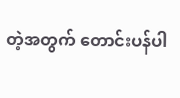တဲ့အတွက် တောင်းပန်ပါ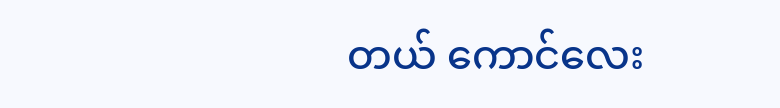တယ် ကောင်လေး